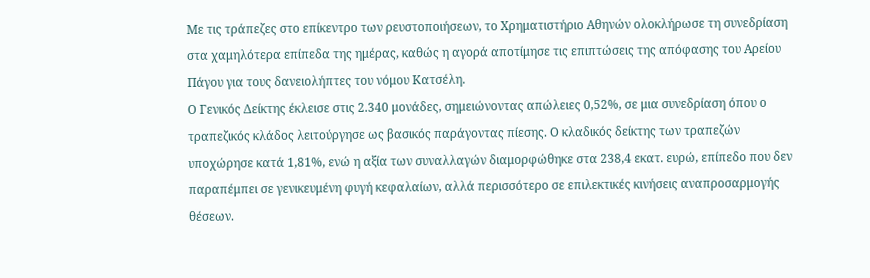Με τις τράπεζες στο επίκεντρο των ρευστοποιήσεων, το Χρηματιστήριο Αθηνών ολοκλήρωσε τη συνεδρίαση στα χαμηλότερα επίπεδα της ημέρας, καθώς η αγορά αποτίμησε τις επιπτώσεις της απόφασης του Αρείου Πάγου για τους δανειολήπτες του νόμου Κατσέλη.
Ο Γενικός Δείκτης έκλεισε στις 2.340 μονάδες, σημειώνοντας απώλειες 0,52%, σε μια συνεδρίαση όπου ο τραπεζικός κλάδος λειτούργησε ως βασικός παράγοντας πίεσης. Ο κλαδικός δείκτης των τραπεζών υποχώρησε κατά 1,81%, ενώ η αξία των συναλλαγών διαμορφώθηκε στα 238,4 εκατ. ευρώ, επίπεδο που δεν παραπέμπει σε γενικευμένη φυγή κεφαλαίων, αλλά περισσότερο σε επιλεκτικές κινήσεις αναπροσαρμογής θέσεων.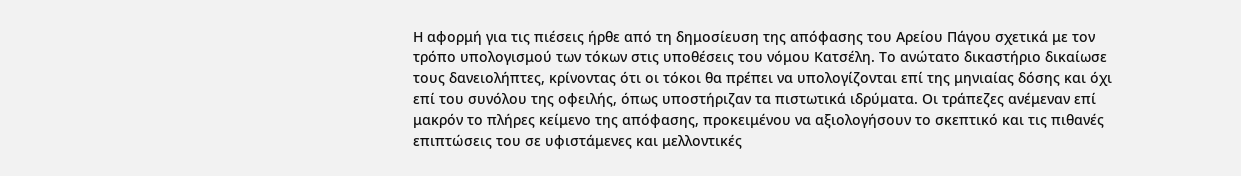Η αφορμή για τις πιέσεις ήρθε από τη δημοσίευση της απόφασης του Αρείου Πάγου σχετικά με τον τρόπο υπολογισμού των τόκων στις υποθέσεις του νόμου Κατσέλη. Το ανώτατο δικαστήριο δικαίωσε τους δανειολήπτες, κρίνοντας ότι οι τόκοι θα πρέπει να υπολογίζονται επί της μηνιαίας δόσης και όχι επί του συνόλου της οφειλής, όπως υποστήριζαν τα πιστωτικά ιδρύματα. Οι τράπεζες ανέμεναν επί μακρόν το πλήρες κείμενο της απόφασης, προκειμένου να αξιολογήσουν το σκεπτικό και τις πιθανές επιπτώσεις του σε υφιστάμενες και μελλοντικές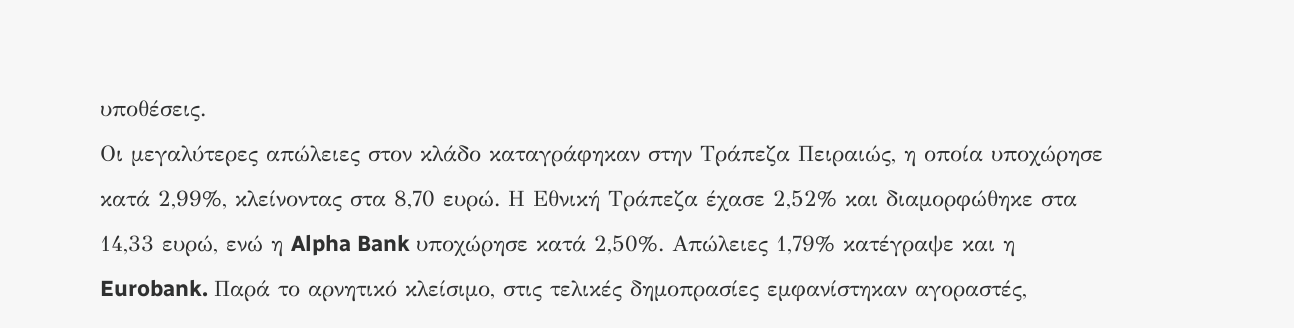υποθέσεις.
Οι μεγαλύτερες απώλειες στον κλάδο καταγράφηκαν στην Τράπεζα Πειραιώς, η οποία υποχώρησε κατά 2,99%, κλείνοντας στα 8,70 ευρώ. Η Εθνική Τράπεζα έχασε 2,52% και διαμορφώθηκε στα 14,33 ευρώ, ενώ η Alpha Bank υποχώρησε κατά 2,50%. Απώλειες 1,79% κατέγραψε και η Eurobank. Παρά το αρνητικό κλείσιμο, στις τελικές δημοπρασίες εμφανίστηκαν αγοραστές,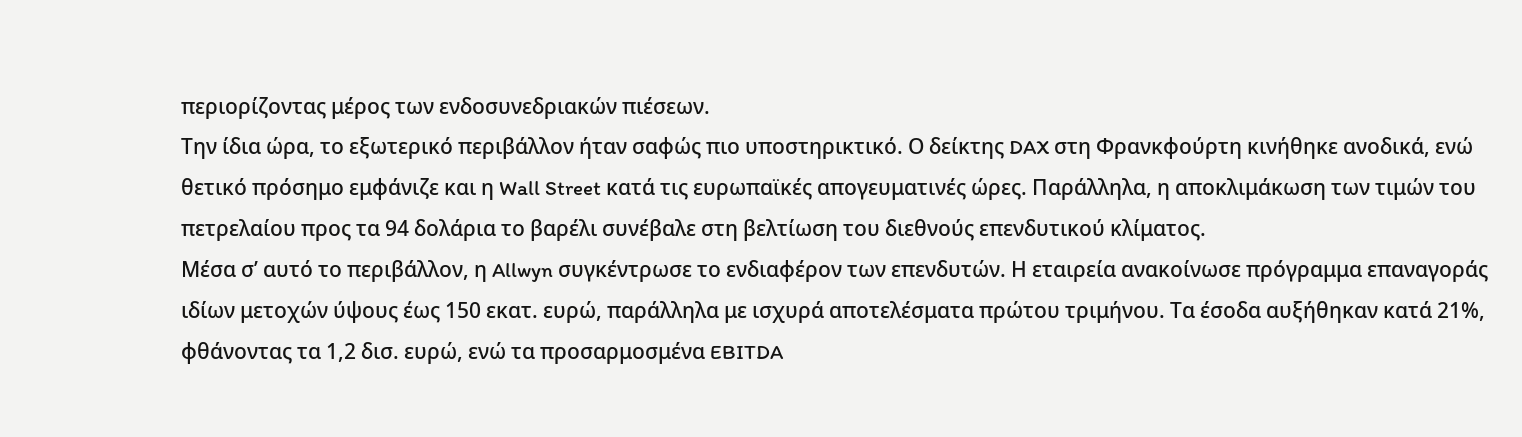περιορίζοντας μέρος των ενδοσυνεδριακών πιέσεων.
Την ίδια ώρα, το εξωτερικό περιβάλλον ήταν σαφώς πιο υποστηρικτικό. Ο δείκτης DAX στη Φρανκφούρτη κινήθηκε ανοδικά, ενώ θετικό πρόσημο εμφάνιζε και η Wall Street κατά τις ευρωπαϊκές απογευματινές ώρες. Παράλληλα, η αποκλιμάκωση των τιμών του πετρελαίου προς τα 94 δολάρια το βαρέλι συνέβαλε στη βελτίωση του διεθνούς επενδυτικού κλίματος.
Μέσα σ’ αυτό το περιβάλλον, η Allwyn συγκέντρωσε το ενδιαφέρον των επενδυτών. Η εταιρεία ανακοίνωσε πρόγραμμα επαναγοράς ιδίων μετοχών ύψους έως 150 εκατ. ευρώ, παράλληλα με ισχυρά αποτελέσματα πρώτου τριμήνου. Τα έσοδα αυξήθηκαν κατά 21%, φθάνοντας τα 1,2 δισ. ευρώ, ενώ τα προσαρμοσμένα EBITDA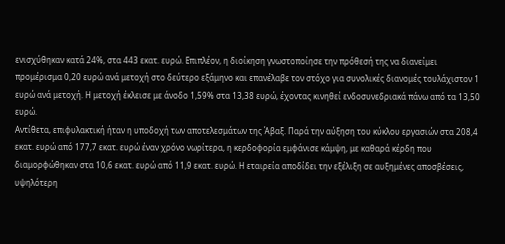ενισχύθηκαν κατά 24%, στα 443 εκατ. ευρώ. Επιπλέον, η διοίκηση γνωστοποίησε την πρόθεσή της να διανείμει προμέρισμα 0,20 ευρώ ανά μετοχή στο δεύτερο εξάμηνο και επανέλαβε τον στόχο για συνολικές διανομές τουλάχιστον 1 ευρώ ανά μετοχή. Η μετοχή έκλεισε με άνοδο 1,59% στα 13,38 ευρώ, έχοντας κινηθεί ενδοσυνεδριακά πάνω από τα 13,50 ευρώ.
Αντίθετα, επιφυλακτική ήταν η υποδοχή των αποτελεσμάτων της Άβαξ. Παρά την αύξηση του κύκλου εργασιών στα 208,4 εκατ. ευρώ από 177,7 εκατ. ευρώ έναν χρόνο νωρίτερα, η κερδοφορία εμφάνισε κάμψη, με καθαρά κέρδη που διαμορφώθηκαν στα 10,6 εκατ. ευρώ από 11,9 εκατ. ευρώ. Η εταιρεία αποδίδει την εξέλιξη σε αυξημένες αποσβέσεις, υψηλότερη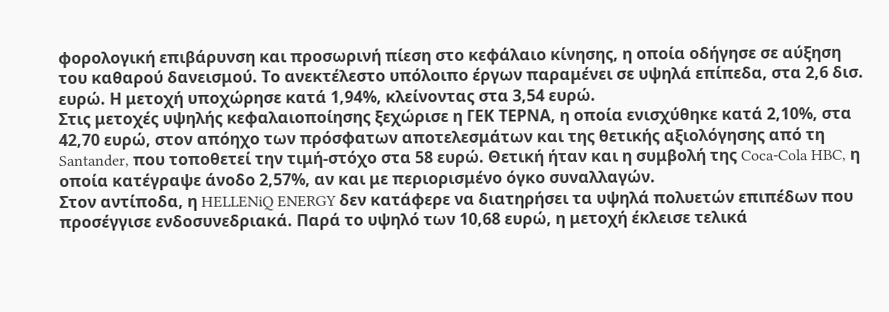φορολογική επιβάρυνση και προσωρινή πίεση στο κεφάλαιο κίνησης, η οποία οδήγησε σε αύξηση του καθαρού δανεισμού. Το ανεκτέλεστο υπόλοιπο έργων παραμένει σε υψηλά επίπεδα, στα 2,6 δισ. ευρώ. Η μετοχή υποχώρησε κατά 1,94%, κλείνοντας στα 3,54 ευρώ.
Στις μετοχές υψηλής κεφαλαιοποίησης ξεχώρισε η ΓΕΚ ΤΕΡΝΑ, η οποία ενισχύθηκε κατά 2,10%, στα 42,70 ευρώ, στον απόηχο των πρόσφατων αποτελεσμάτων και της θετικής αξιολόγησης από τη Santander, που τοποθετεί την τιμή-στόχο στα 58 ευρώ. Θετική ήταν και η συμβολή της Coca-Cola HBC, η οποία κατέγραψε άνοδο 2,57%, αν και με περιορισμένο όγκο συναλλαγών.
Στον αντίποδα, η HELLENiQ ENERGY δεν κατάφερε να διατηρήσει τα υψηλά πολυετών επιπέδων που προσέγγισε ενδοσυνεδριακά. Παρά το υψηλό των 10,68 ευρώ, η μετοχή έκλεισε τελικά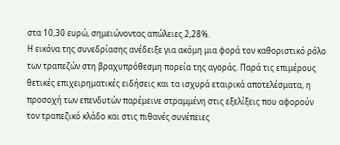στα 10,30 ευρώ, σημειώνοντας απώλειες 2,28%.
Η εικόνα της συνεδρίασης ανέδειξε για ακόμη μια φορά τον καθοριστικό ρόλο των τραπεζών στη βραχυπρόθεσμη πορεία της αγοράς. Παρά τις επιμέρους θετικές επιχειρηματικές ειδήσεις και τα ισχυρά εταιρικά αποτελέσματα, η προσοχή των επενδυτών παρέμεινε στραμμένη στις εξελίξεις που αφορούν τον τραπεζικό κλάδο και στις πιθανές συνέπειες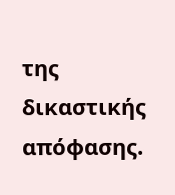της δικαστικής απόφασης.